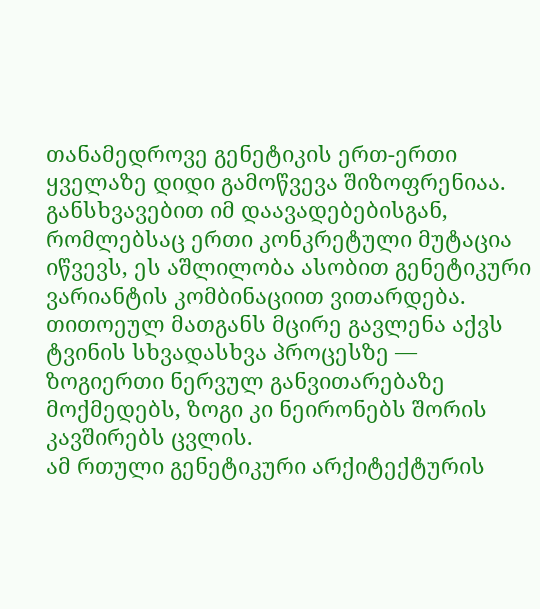თანამედროვე გენეტიკის ერთ-ერთი ყველაზე დიდი გამოწვევა შიზოფრენიაა. განსხვავებით იმ დაავადებებისგან, რომლებსაც ერთი კონკრეტული მუტაცია იწვევს, ეს აშლილობა ასობით გენეტიკური ვარიანტის კომბინაციით ვითარდება. თითოეულ მათგანს მცირე გავლენა აქვს ტვინის სხვადასხვა პროცესზე — ზოგიერთი ნერვულ განვითარებაზე მოქმედებს, ზოგი კი ნეირონებს შორის კავშირებს ცვლის.
ამ რთული გენეტიკური არქიტექტურის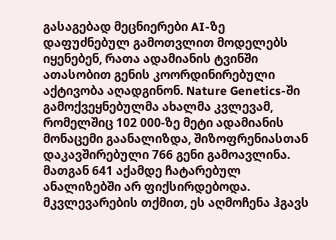გასაგებად მეცნიერები AI-ზე დაფუძნებულ გამოთვლით მოდელებს იყენებენ, რათა ადამიანის ტვინში ათასობით გენის კოორდინირებული აქტივობა აღადგინონ. Nature Genetics-ში გამოქვეყნებულმა ახალმა კვლევამ, რომელშიც 102 000-ზე მეტი ადამიანის მონაცემი გაანალიზდა, შიზოფრენიასთან დაკავშირებული 766 გენი გამოავლინა. მათგან 641 აქამდე ჩატარებულ ანალიზებში არ ფიქსირდებოდა.
მკვლევარების თქმით, ეს აღმოჩენა ჰგავს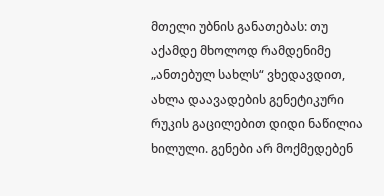მთელი უბნის განათებას: თუ აქამდე მხოლოდ რამდენიმე „ანთებულ სახლს“ ვხედავდით, ახლა დაავადების გენეტიკური რუკის გაცილებით დიდი ნაწილია ხილული. გენები არ მოქმედებენ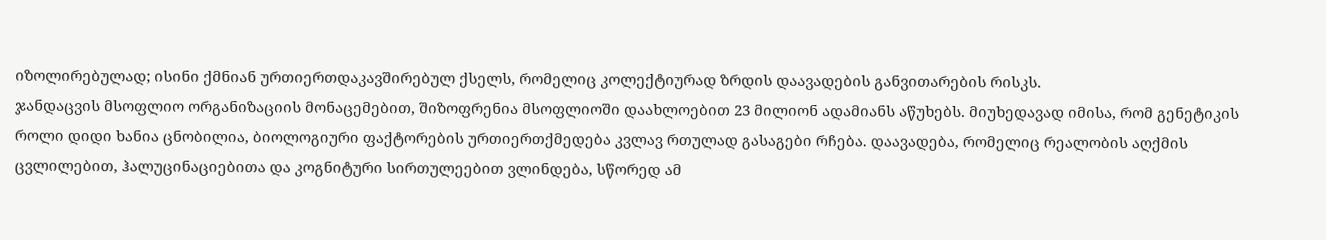იზოლირებულად; ისინი ქმნიან ურთიერთდაკავშირებულ ქსელს, რომელიც კოლექტიურად ზრდის დაავადების განვითარების რისკს.
ჯანდაცვის მსოფლიო ორგანიზაციის მონაცემებით, შიზოფრენია მსოფლიოში დაახლოებით 23 მილიონ ადამიანს აწუხებს. მიუხედავად იმისა, რომ გენეტიკის როლი დიდი ხანია ცნობილია, ბიოლოგიური ფაქტორების ურთიერთქმედება კვლავ რთულად გასაგები რჩება. დაავადება, რომელიც რეალობის აღქმის ცვლილებით, ჰალუცინაციებითა და კოგნიტური სირთულეებით ვლინდება, სწორედ ამ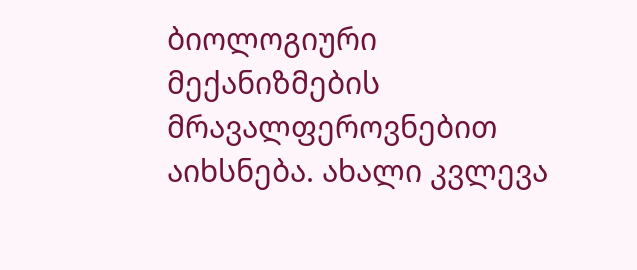ბიოლოგიური მექანიზმების მრავალფეროვნებით აიხსნება. ახალი კვლევა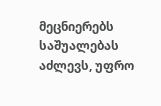მეცნიერებს საშუალებას აძლევს, უფრო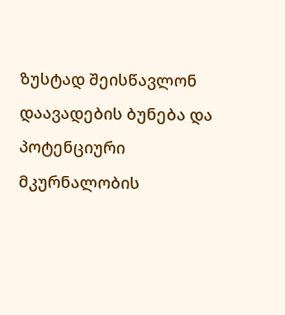ზუსტად შეისწავლონ დაავადების ბუნება და პოტენციური მკურნალობის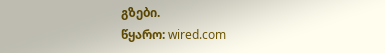გზები.
წყარო: wired.com